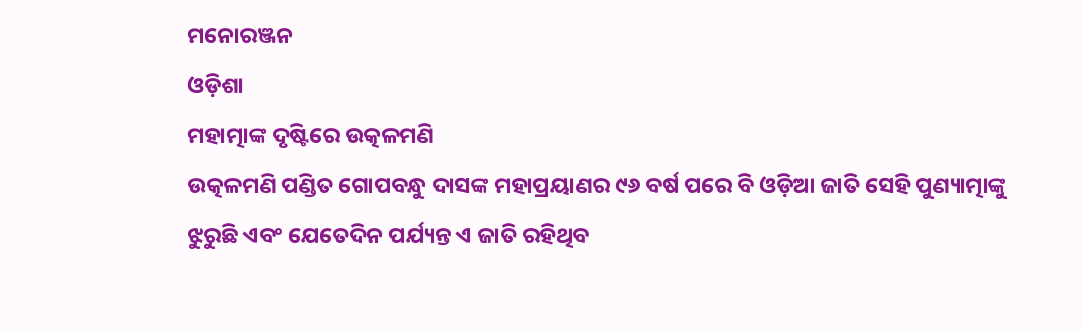ମନୋରଞ୍ଜନ
ଓଡ଼ିଶା
ମହାତ୍ମାଙ୍କ ଦୃଷ୍ଟିରେ ଉତ୍କଳମଣି
ଉତ୍କଳମଣି ପଣ୍ଡିତ ଗୋପବନ୍ଧୁ ଦାସଙ୍କ ମହାପ୍ରୟାଣର ୯୬ ବର୍ଷ ପରେ ବି ଓଡ଼ିଆ ଜାତି ସେହି ପୁଣ୍ୟାତ୍ମାଙ୍କୁ ଝୁରୁଛି ଏବଂ ଯେତେଦିନ ପର୍ଯ୍ୟନ୍ତ ଏ ଜାତି ରହିଥିବ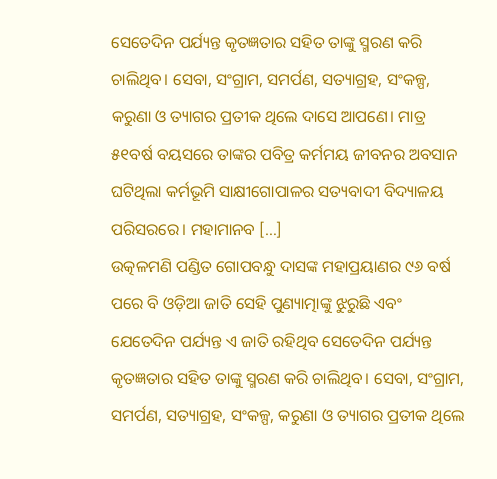ସେତେଦିନ ପର୍ଯ୍ୟନ୍ତ କୃତଜ୍ଞତାର ସହିତ ତାଙ୍କୁ ସ୍ମରଣ କରି ଚାଲିଥିବ। ସେବା, ସଂଗ୍ରାମ, ସମର୍ପଣ, ସତ୍ୟାଗ୍ରହ, ସଂକଳ୍ପ, କରୁଣା ଓ ତ୍ୟାଗର ପ୍ରତୀକ ଥିଲେ ଦାସେ ଆପଣେ। ମାତ୍ର ୫୧ବର୍ଷ ବୟସରେ ତାଙ୍କର ପବିତ୍ର କର୍ମମୟ ଜୀବନର ଅବସାନ ଘଟିଥିଲା କର୍ମଭୂମି ସାକ୍ଷୀଗୋପାଳର ସତ୍ୟବାଦୀ ବିଦ୍ୟାଳୟ ପରିସରରେ। ମହାମାନବ […]
ଉତ୍କଳମଣି ପଣ୍ଡିତ ଗୋପବନ୍ଧୁ ଦାସଙ୍କ ମହାପ୍ରୟାଣର ୯୬ ବର୍ଷ ପରେ ବି ଓଡ଼ିଆ ଜାତି ସେହି ପୁଣ୍ୟାତ୍ମାଙ୍କୁ ଝୁରୁଛି ଏବଂ ଯେତେଦିନ ପର୍ଯ୍ୟନ୍ତ ଏ ଜାତି ରହିଥିବ ସେତେଦିନ ପର୍ଯ୍ୟନ୍ତ କୃତଜ୍ଞତାର ସହିତ ତାଙ୍କୁ ସ୍ମରଣ କରି ଚାଲିଥିବ। ସେବା, ସଂଗ୍ରାମ, ସମର୍ପଣ, ସତ୍ୟାଗ୍ରହ, ସଂକଳ୍ପ, କରୁଣା ଓ ତ୍ୟାଗର ପ୍ରତୀକ ଥିଲେ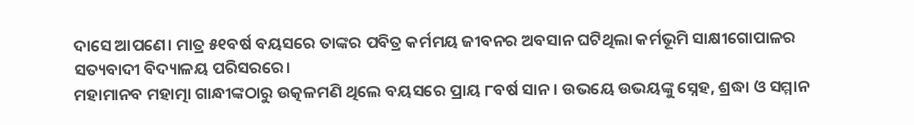ଦାସେ ଆପଣେ। ମାତ୍ର ୫୧ବର୍ଷ ବୟସରେ ତାଙ୍କର ପବିତ୍ର କର୍ମମୟ ଜୀବନର ଅବସାନ ଘଟିଥିଲା କର୍ମଭୂମି ସାକ୍ଷୀଗୋପାଳର ସତ୍ୟବାଦୀ ବିଦ୍ୟାଳୟ ପରିସରରେ।
ମହାମାନବ ମହାତ୍ମା ଗାନ୍ଧୀଙ୍କଠାରୁ ଉତ୍କଳମଣି ଥିଲେ ବୟସରେ ପ୍ରାୟ ୮ବର୍ଷ ସାନ। ଉଭୟେ ଉଭୟଙ୍କୁ ସ୍ନେହ, ଶ୍ରଦ୍ଧା ଓ ସମ୍ମାନ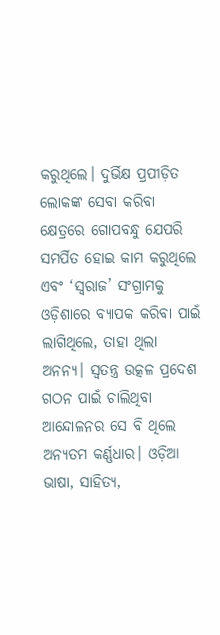କରୁଥିଲେ। ଦୁର୍ଭିକ୍ଷ ପ୍ରପୀଡ଼ିତ ଲୋକଙ୍କ ସେବା କରିବା କ୍ଷେତ୍ରରେ ଗୋପବନ୍ଧୁ ଯେପରି ସମର୍ପିତ ହୋଇ କାମ କରୁଥିଲେ ଏବଂ ‘ସ୍ୱରାଜ’ ସଂଗ୍ରାମକୁ ଓଡ଼ିଶାରେ ବ୍ୟାପକ କରିବା ପାଇଁ ଲାଗିଥିଲେ, ତାହା ଥିଲା ଅନନ୍ୟ। ସ୍ୱତନ୍ତ୍ର ଉତ୍କଳ ପ୍ରଦେଶ ଗଠନ ପାଇଁ ଚାଲିଥିବା ଆନ୍ଦୋଳନର ସେ ବି ଥିଲେ ଅନ୍ୟତମ କର୍ଣ୍ଣଧାର। ଓଡ଼ିଆ ଭାଷା, ସାହିତ୍ୟ,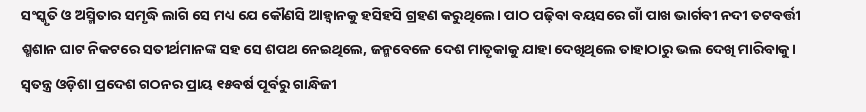ସଂସ୍କୃତି ଓ ଅସ୍ମିତାର ସମୃଦ୍ଧି ଲାଗି ସେ ମଧ୍ୟ ଯେ କୌଣସି ଆହ୍ୱାନକୁ ହସିହସି ଗ୍ରହଣ କରୁଥିଲେ। ପାଠ ପଢ଼ିବା ବୟସରେ ଗାଁ ପାଖ ଭାର୍ଗବୀ ନଦୀ ତଟବର୍ତ୍ତୀ ଶ୍ମଶାନ ଘାଟ ନିକଟରେ ସତୀର୍ଥମାନଙ୍କ ସହ ସେ ଶପଥ ନେଇଥିଲେ, ଜନ୍ମବେଳେ ଦେଶ ମାତୃକାକୁ ଯାହା ଦେଖିଥିଲେ ତାହାଠାରୁ ଭଲ ଦେଖି ମାରିବାକୁ।
ସ୍ୱତନ୍ତ୍ର ଓଡ଼ିଶା ପ୍ରଦେଶ ଗଠନର ପ୍ରାୟ ୧୫ବର୍ଷ ପୂର୍ବରୁ ଗାନ୍ଧିଜୀ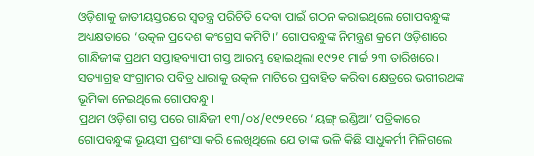ଓଡ଼ିଶାକୁ ଜାତୀୟସ୍ତରରେ ସ୍ୱତନ୍ତ୍ର ପରିଚିତି ଦେବା ପାଇଁ ଗଠନ କରାଇଥିଲେ ଗୋପବନ୍ଧୁଙ୍କ ଅଧ୍ୟକ୍ଷତାରେ ‘ଉତ୍କଳ ପ୍ରଦେଶ କଂଗ୍ରେସ କମିଟି।’ ଗୋପବନ୍ଧୁଙ୍କ ନିମନ୍ତ୍ରଣ କ୍ରମେ ଓଡ଼ିଶାରେ ଗାନ୍ଧିଜୀଙ୍କ ପ୍ରଥମ ସପ୍ତାହବ୍ୟାପୀ ଗସ୍ତ ଆରମ୍ଭ ହୋଇଥିଲା ୧୯୨୧ ମାର୍ଚ୍ଚ ୨୩ ତାରିଖରେ। ସତ୍ୟାଗ୍ରହ ସଂଗ୍ରାମର ପବିତ୍ର ଧାରାକୁ ଉତ୍କଳ ମାଟିରେ ପ୍ରବାହିତ କରିବା କ୍ଷେତ୍ରରେ ଭଗୀରଥଙ୍କ ଭୂମିକା ନେଇଥିଲେ ଗୋପବନ୍ଧୁ।
ପ୍ରଥମ ଓଡ଼ିଶା ଗସ୍ତ ପରେ ଗାନ୍ଧିଜୀ ୧୩/୦୪/୧୯୨୧ରେ ‘ୟଙ୍ଗ୍ ଇଣ୍ଡିଆ’ ପତ୍ରିକାରେ ଗୋପବନ୍ଧୁଙ୍କ ଭୂୟସୀ ପ୍ରଶଂସା କରି ଲେଖିଥିଲେ ଯେ ତାଙ୍କ ଭଳି କିଛି ସାଧୁକର୍ମୀ ମିଳିଗଲେ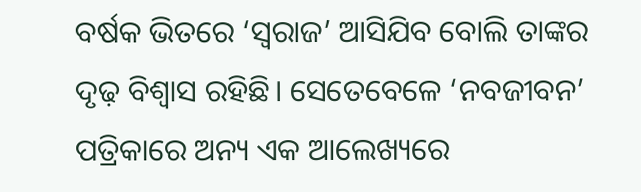ବର୍ଷକ ଭିତରେ ‘ସ୍ୱରାଜ’ ଆସିଯିବ ବୋଲି ତାଙ୍କର ଦୃଢ଼ ବିଶ୍ୱାସ ରହିଛି। ସେତେବେଳେ ‘ନବଜୀବନ’ ପତ୍ରିକାରେ ଅନ୍ୟ ଏକ ଆଲେଖ୍ୟରେ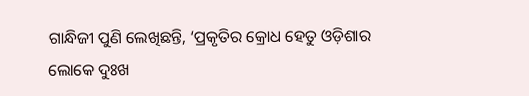ଗାନ୍ଧିଜୀ ପୁଣି ଲେଖିଛନ୍ତି, ‘ପ୍ରକୃତିର କ୍ରୋଧ ହେତୁ ଓଡ଼ିଶାର ଲୋକେ ଦୁଃଖ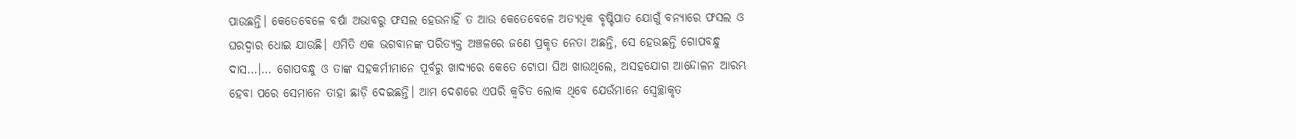ପାଉଛନ୍ତି। କେତେବେଳେ ବର୍ଷା ଅଭାବରୁ ଫସଲ ହେଉନାହିଁ ତ ଆଉ କେତେବେଳେ ଅତ୍ୟଧିକ ବୃଷ୍ଟିପାତ ଯୋଗୁଁ ବନ୍ୟାରେ ଫସଲ ଓ ଘରଦ୍ୱାର ଧୋଇ ଯାଉଛି। ଏମିତି ଏକ ଭଗବାନଙ୍କ ପରିତ୍ୟକ୍ତ ଅଞ୍ଚଳରେ ଜଣେ ପ୍ରକୃତ ନେତା ଅଛନ୍ତି, ସେ ହେଉଛନ୍ତି ଗୋପବନ୍ଧୁ ଦାସ…।… ଗୋପବନ୍ଧୁ ଓ ତାଙ୍କ ସହକର୍ମୀମାନେ ପୂର୍ବରୁ ଖାଦ୍ୟରେ କେତେ ଟୋପା ଘିଅ ଖାଉଥିଲେ, ଅସହଯୋଗ ଆନ୍ଦୋଳନ ଆରମ୍ଭ ହେବା ପରେ ସେମାନେ ତାହା ଛାଡ଼ି ଦେଇଛନ୍ତି। ଆମ ଦେଶରେ ଏପରି କ୍ୱଚିତ ଲୋକ ଥିବେ ଯେଉଁମାନେ ସ୍ୱେଚ୍ଛାକୃତ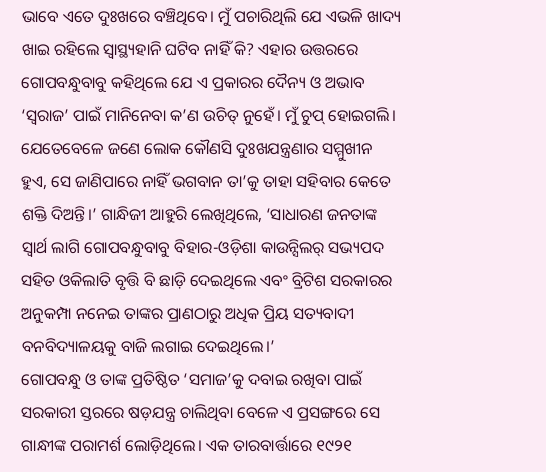ଭାବେ ଏତେ ଦୁଃଖରେ ବଞ୍ଚିଥିବେ। ମୁଁ ପଚାରିଥିଲି ଯେ ଏଭଳି ଖାଦ୍ୟ ଖାଇ ରହିଲେ ସ୍ୱାସ୍ଥ୍ୟହାନି ଘଟିବ ନାହିଁ କି? ଏହାର ଉତ୍ତରରେ ଗୋପବନ୍ଧୁବାବୁ କହିଥିଲେ ଯେ ଏ ପ୍ରକାରର ଦୈନ୍ୟ ଓ ଅଭାବ ‘ସ୍ୱରାଜ’ ପାଇଁ ମାନିନେବା କ’ଣ ଉଚିତ୍ ନୁହେଁ। ମୁଁ ଚୁପ୍ ହୋଇଗଲି। ଯେତେବେଳେ ଜଣେ ଲୋକ କୌଣସି ଦୁଃଖଯନ୍ତ୍ରଣାର ସମ୍ମୁଖୀନ ହୁଏ, ସେ ଜାଣିପାରେ ନାହିଁ ଭଗବାନ ତା’କୁ ତାହା ସହିବାର କେତେ ଶକ୍ତି ଦିଅନ୍ତି।’ ଗାନ୍ଧିଜୀ ଆହୁରି ଲେଖିଥିଲେ, ‘ସାଧାରଣ ଜନତାଙ୍କ ସ୍ୱାର୍ଥ ଲାଗି ଗୋପବନ୍ଧୁବାବୁ ବିହାର-ଓଡ଼ିଶା କାଉନ୍ସିଲର୍ ସଭ୍ୟପଦ ସହିତ ଓକିଲାତି ବୃତ୍ତି ବି ଛାଡ଼ି ଦେଇଥିଲେ ଏବଂ ବ୍ରିଟିଶ ସରକାରର ଅନୁକମ୍ପା ନନେଇ ତାଙ୍କର ପ୍ରାଣଠାରୁ ଅଧିକ ପ୍ରିୟ ସତ୍ୟବାଦୀ ବନବିଦ୍ୟାଳୟକୁ ବାଜି ଲଗାଇ ଦେଇଥିଲେ।’
ଗୋପବନ୍ଧୁ ଓ ତାଙ୍କ ପ୍ରତିଷ୍ଠିତ ‘ସମାଜ’କୁ ଦବାଇ ରଖିବା ପାଇଁ ସରକାରୀ ସ୍ତରରେ ଷଡ଼ଯନ୍ତ୍ର ଚାଲିଥିବା ବେଳେ ଏ ପ୍ରସଙ୍ଗରେ ସେ ଗାନ୍ଧୀଙ୍କ ପରାମର୍ଶ ଲୋଡ଼ିଥିଲେ। ଏକ ତାରବାର୍ତ୍ତାରେ ୧୯୨୧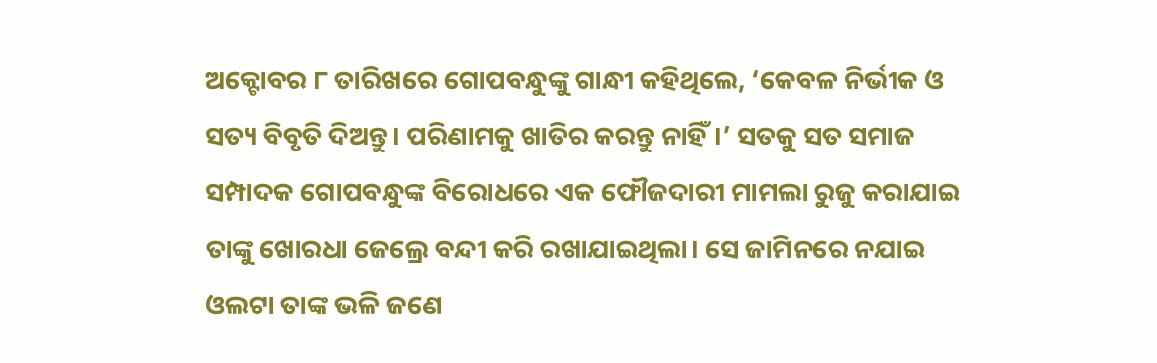ଅକ୍ଟୋବର ୮ ତାରିଖରେ ଗୋପବନ୍ଧୁଙ୍କୁ ଗାନ୍ଧୀ କହିଥିଲେ, ‘କେବଳ ନିର୍ଭୀକ ଓ ସତ୍ୟ ବିବୃତି ଦିଅନ୍ତୁ। ପରିଣାମକୁ ଖାତିର କରନ୍ତୁ ନାହିଁ।’ ସତକୁ ସତ ସମାଜ ସମ୍ପାଦକ ଗୋପବନ୍ଧୁଙ୍କ ବିରୋଧରେ ଏକ ଫୌଜଦାରୀ ମାମଲା ରୁଜୁ କରାଯାଇ ତାଙ୍କୁ ଖୋରଧା ଜେଲ୍ରେ ବନ୍ଦୀ କରି ରଖାଯାଇଥିଲା। ସେ ଜାମିନରେ ନଯାଇ ଓଲଟା ତାଙ୍କ ଭଳି ଜଣେ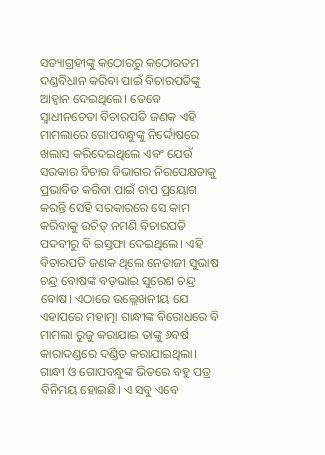ସତ୍ୟାଗ୍ରହୀଙ୍କୁ କଠୋରରୁ କଠୋରତମ ଦଣ୍ଡବିଧାନ କରିବା ପାଇଁ ବିଚାରପତିଙ୍କୁ ଆହ୍ୱାନ ଦେଇଥିଲେ। ତେବେ ସ୍ୱାଧୀନଚେତା ବିଚାରପତି ଜଣକ ଏହି ମାମଲାରେ ଗୋପବନ୍ଧୁଙ୍କୁ ନିର୍ଦ୍ଦୋଷରେ ଖଲାସ କରିଦେଇଥିଲେ ଏବଂ ଯେଉଁ ସରକାର ବିଚାର ବିଭାଗର ନିରପେକ୍ଷତାକୁ ପ୍ରଭାବିତ କରିବା ପାଇଁ ଚାପ ପ୍ରୟୋଗ କରନ୍ତି ସେହି ସରକାରରେ ସେ କାମ କରିବାକୁ ଉଚିତ୍ ନମଣି ବିଚାରପତି ପଦବୀରୁ ବି ଇସ୍ତଫା ଦେଇଥିଲେ। ଏହି ବିଚାରପତି ଜଣକ ଥିଲେ ନେତାଜୀ ସୁଭାଷ ଚନ୍ଦ୍ର ବୋଷଙ୍କ ବଡ଼ଭାଇ ସୁରେଶ ଚନ୍ଦ୍ର ବୋଷ। ଏଠାରେ ଉଲ୍ଲେଖନୀୟ ଯେ ଏହାପରେ ମହାତ୍ମା ଗାନ୍ଧୀଙ୍କ ବିରୋଧରେ ବି ମାମଲା ରୁଜୁ କରାଯାଇ ତାଙ୍କୁ ୬ବର୍ଷ କାରାଦଣ୍ଡରେ ଦଣ୍ଡିତ କରାଯାଇଥିଲା।
ଗାନ୍ଧୀ ଓ ଗୋପବନ୍ଧୁଙ୍କ ଭିତରେ ବହୁ ପତ୍ର ବିନିମୟ ହୋଇଛି। ଏ ସବୁ ଏବେ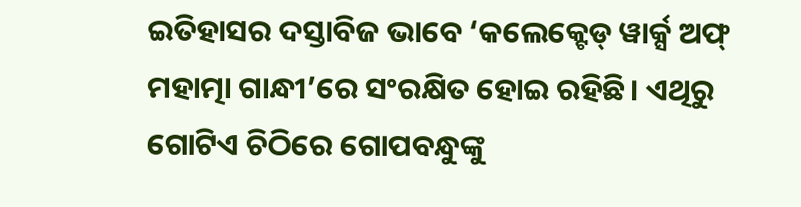ଇତିହାସର ଦସ୍ତାବିଜ ଭାବେ ‘କଲେକ୍ଟେଡ୍ ୱାର୍କ୍ସ ଅଫ୍ ମହାତ୍ମା ଗାନ୍ଧୀ’ରେ ସଂରକ୍ଷିତ ହୋଇ ରହିଛି। ଏଥିରୁ ଗୋଟିଏ ଚିଠିରେ ଗୋପବନ୍ଧୁଙ୍କୁ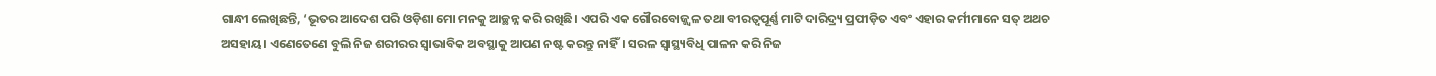ଗାନ୍ଧୀ ଲେଖିଛନ୍ତି, ‘ଭୂତର ଆଦେଶ ପରି ଓଡ଼ିଶା ମୋ ମନକୁ ଆଚ୍ଛନ୍ନ କରି ରଖିଛି। ଏପରି ଏକ ଗୌରବୋଜ୍ଜ୍ୱଳ ତଥା ବୀରତ୍ୱପୂର୍ଣ୍ଣ ମାଟି ଦାରିଦ୍ର୍ୟ ପ୍ରପୀଡ଼ିତ ଏବଂ ଏହାର କର୍ମୀମାନେ ସତ୍ ଅଥଚ ଅସହାୟ। ଏଣେତେଣେ ବୁଲି ନିଜ ଶରୀରର ସ୍ୱାଭାବିକ ଅବସ୍ଥାକୁ ଆପଣ ନଷ୍ଟ କରନ୍ତୁ ନାହିଁ। ସରଳ ସ୍ୱାସ୍ଥ୍ୟବିଧି ପାଳନ କରି ନିଜ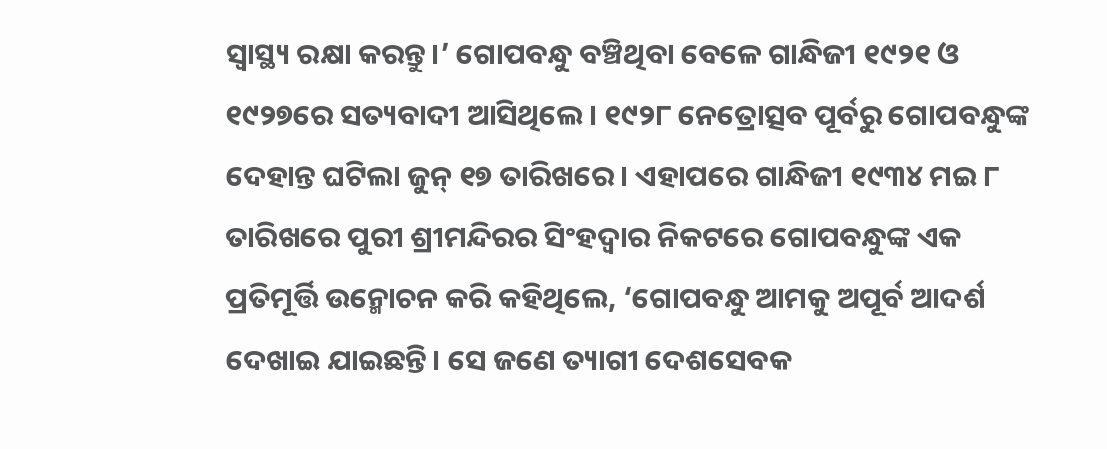ସ୍ୱାସ୍ଥ୍ୟ ରକ୍ଷା କରନ୍ତୁ।’ ଗୋପବନ୍ଧୁ ବଞ୍ଚିଥିବା ବେଳେ ଗାନ୍ଧିଜୀ ୧୯୨୧ ଓ ୧୯୨୭ରେ ସତ୍ୟବାଦୀ ଆସିଥିଲେ। ୧୯୨୮ ନେତ୍ରୋତ୍ସବ ପୂର୍ବରୁ ଗୋପବନ୍ଧୁଙ୍କ ଦେହାନ୍ତ ଘଟିଲା ଜୁନ୍ ୧୭ ତାରିଖରେ। ଏହାପରେ ଗାନ୍ଧିଜୀ ୧୯୩୪ ମଇ ୮ ତାରିଖରେ ପୁରୀ ଶ୍ରୀମନ୍ଦିରର ସିଂହଦ୍ୱାର ନିକଟରେ ଗୋପବନ୍ଧୁଙ୍କ ଏକ ପ୍ରତିମୂର୍ତ୍ତି ଉନ୍ମୋଚନ କରି କହିଥିଲେ, ‘ଗୋପବନ୍ଧୁ ଆମକୁ ଅପୂର୍ବ ଆଦର୍ଶ ଦେଖାଇ ଯାଇଛନ୍ତି। ସେ ଜଣେ ତ୍ୟାଗୀ ଦେଶସେବକ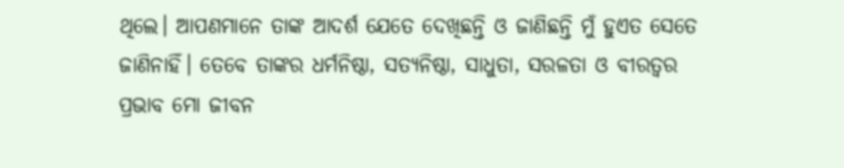ଥିଲେ। ଆପଣମାନେ ତାଙ୍କ ଆଦର୍ଶ ଯେତେ ଦେଖିଛନ୍ତି ଓ ଜାଣିଛନ୍ତି ମୁଁ ହୁଏତ ସେତେ ଜାଣିନାହିଁ। ତେବେ ତାଙ୍କର ଧର୍ମନିଷ୍ଠା, ସତ୍ୟନିଷ୍ଠା, ସାଧୁତା, ସରଳତା ଓ ବୀରତ୍ୱର ପ୍ରଭାବ ମୋ ଜୀବନ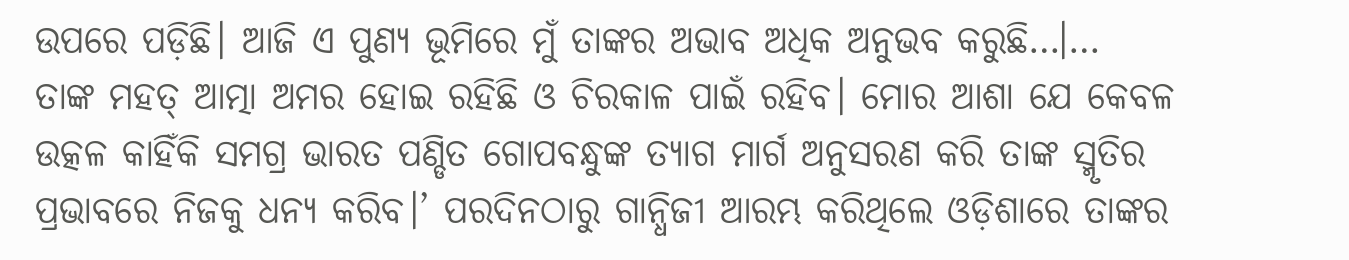ଉପରେ ପଡ଼ିଛି। ଆଜି ଏ ପୁଣ୍ୟ ଭୂମିରେ ମୁଁ ତାଙ୍କର ଅଭାବ ଅଧିକ ଅନୁଭବ କରୁଛି…।… ତାଙ୍କ ମହତ୍ ଆତ୍ମା ଅମର ହୋଇ ରହିଛି ଓ ଚିରକାଳ ପାଇଁ ରହିବ। ମୋର ଆଶା ଯେ କେବଳ ଉତ୍କଳ କାହିଁକି ସମଗ୍ର ଭାରତ ପଣ୍ଡିତ ଗୋପବନ୍ଧୁଙ୍କ ତ୍ୟାଗ ମାର୍ଗ ଅନୁସରଣ କରି ତାଙ୍କ ସ୍ମୃତିର ପ୍ରଭାବରେ ନିଜକୁ ଧନ୍ୟ କରିବ।’ ପରଦିନଠାରୁ ଗାନ୍ଧିଜୀ ଆରମ୍ଭ କରିଥିଲେ ଓଡ଼ିଶାରେ ତାଙ୍କର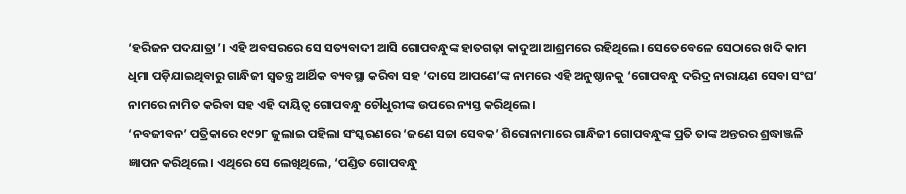‘ହରିଜନ ପଦଯାତ୍ରା’। ଏହି ଅବସରରେ ସେ ସତ୍ୟବାଦୀ ଆସି ଗୋପବନ୍ଧୁଙ୍କ ହାତଗଢ଼ା କାଦୁଆ ଆଶ୍ରମରେ ରହିଥିଲେ। ସେତେବେଳେ ସେଠାରେ ଖଦି କାମ ଧିମା ପଡ଼ିଯାଇଥିବାରୁ ଗାନ୍ଧିଜୀ ସ୍ୱତନ୍ତ୍ର ଆର୍ଥିକ ବ୍ୟବସ୍ଥା କରିବା ସହ ‘ଦାସେ ଆପଣେ’ଙ୍କ ନାମରେ ଏହି ଅନୁଷ୍ଠାନକୁ ‘ଗୋପବନ୍ଧୁ ଦରିଦ୍ର ନାରାୟଣ ସେବା ସଂଘ’ ନାମରେ ନାମିତ କରିବା ସହ ଏହି ଦାୟିତ୍ୱ ଗୋପବନ୍ଧୁ ଚୌଧୁରୀଙ୍କ ଉପରେ ନ୍ୟସ୍ତ କରିଥିଲେ।
‘ନବଜୀବନ’ ପତ୍ରିକାରେ ୧୯୨୮ ଜୁଲାଇ ପହିଲା ସଂସ୍କରଣରେ ‘ଜଣେ ସଚ୍ଚା ସେବକ’ ଶିରୋନାମାରେ ଗାନ୍ଧିଜୀ ଗୋପବନ୍ଧୁଙ୍କ ପ୍ରତି ତାଙ୍କ ଅନ୍ତରର ଶ୍ରଦ୍ଧାଞ୍ଜଳି ଜ୍ଞାପନ କରିଥିଲେ। ଏଥିରେ ସେ ଲେଖିଥିଲେ, ‘ପଣ୍ଡିତ ଗୋପବନ୍ଧୁ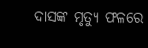ଦାସଙ୍କ ମୃତ୍ୟୁ ଫଳରେ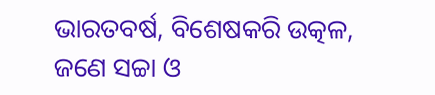ଭାରତବର୍ଷ, ବିଶେଷକରି ଉତ୍କଳ, ଜଣେ ସଚ୍ଚା ଓ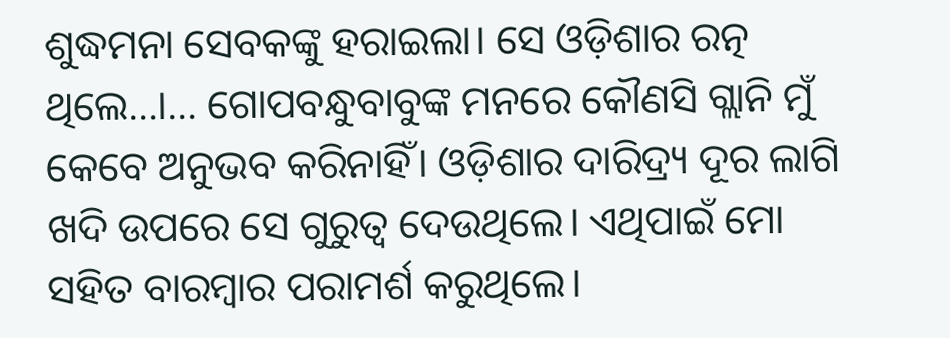ଶୁଦ୍ଧମନା ସେବକଙ୍କୁ ହରାଇଲା। ସେ ଓଡ଼ିଶାର ରତ୍ନ ଥିଲେ…।… ଗୋପବନ୍ଧୁବାବୁଙ୍କ ମନରେ କୌଣସି ଗ୍ଲାନି ମୁଁ କେବେ ଅନୁଭବ କରିନାହିଁ। ଓଡ଼ିଶାର ଦାରିଦ୍ର୍ୟ ଦୂର ଲାଗି ଖଦି ଉପରେ ସେ ଗୁରୁତ୍ୱ ଦେଉଥିଲେ। ଏଥିପାଇଁ ମୋ ସହିତ ବାରମ୍ବାର ପରାମର୍ଶ କରୁଥିଲେ।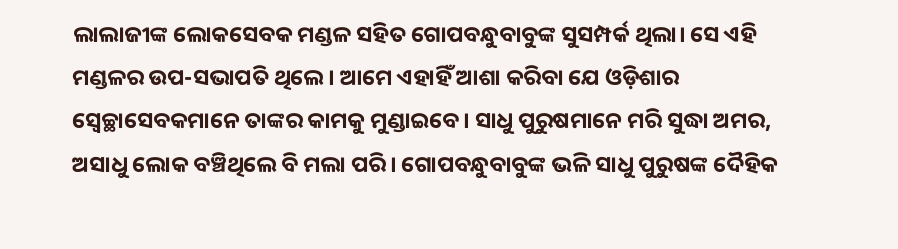ଲାଲାଜୀଙ୍କ ଲୋକସେବକ ମଣ୍ଡଳ ସହିତ ଗୋପବନ୍ଧୁବାବୁଙ୍କ ସୁସମ୍ପର୍କ ଥିଲା। ସେ ଏହି ମଣ୍ଡଳର ଉପ-ସଭାପତି ଥିଲେ। ଆମେ ଏହାହିଁ ଆଶା କରିବା ଯେ ଓଡ଼ିଶାର ସ୍ୱେଚ୍ଛାସେବକମାନେ ତାଙ୍କର କାମକୁ ମୁଣ୍ଡାଇବେ। ସାଧୁ ପୁରୁଷମାନେ ମରି ସୁଦ୍ଧା ଅମର, ଅସାଧୁ ଲୋକ ବଞ୍ଚିଥିଲେ ବି ମଲା ପରି। ଗୋପବନ୍ଧୁବାବୁଙ୍କ ଭଳି ସାଧୁ ପୁରୁଷଙ୍କ ଦୈହିକ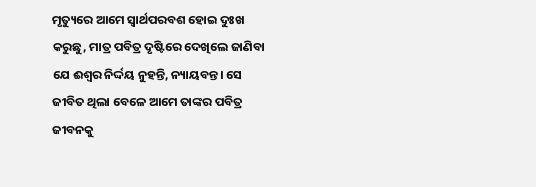ମୃତ୍ୟୁରେ ଆମେ ସ୍ୱାର୍ଥପରବଶ ହୋଇ ଦୁଃଖ କରୁଛୁ, ମାତ୍ର ପବିତ୍ର ଦୃଷ୍ଟିରେ ଦେଖିଲେ ଜାଣିବା ଯେ ଈଶ୍ୱର ନିର୍ଦ୍ଦୟ ନୁହନ୍ତି, ନ୍ୟାୟବନ୍ତ। ସେ ଜୀବିତ ଥିଲା ବେଳେ ଆମେ ତାଙ୍କର ପବିତ୍ର ଜୀବନକୁ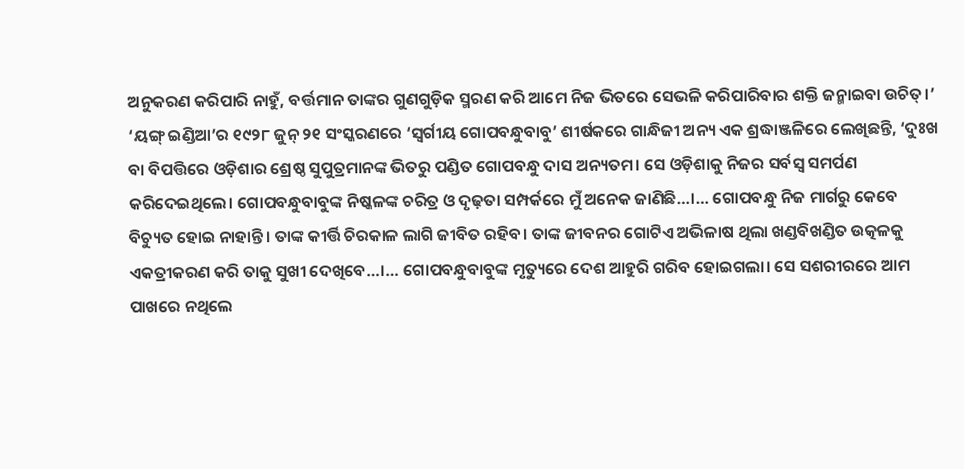ଅନୁକରଣ କରିପାରି ନାହୁଁ, ବର୍ତ୍ତମାନ ତାଙ୍କର ଗୁଣଗୁଡ଼ିକ ସ୍ମରଣ କରି ଆମେ ନିଜ ଭିତରେ ସେଭଳି କରିପାରିବାର ଶକ୍ତି ଜନ୍ମାଇବା ଉଚିତ୍।’
‘ୟଙ୍ଗ୍ ଇଣ୍ଡିଆ’ର ୧୯୨୮ ଜୁନ୍ ୨୧ ସଂସ୍କରଣରେ ‘ସ୍ୱର୍ଗୀୟ ଗୋପବନ୍ଧୁବାବୁ’ ଶୀର୍ଷକରେ ଗାନ୍ଧିଜୀ ଅନ୍ୟ ଏକ ଶ୍ରଦ୍ଧାଞ୍ଜଳିରେ ଲେଖିଛନ୍ତି, ‘ଦୁଃଖ ବା ବିପତ୍ତିରେ ଓଡ଼ିଶାର ଶ୍ରେଷ୍ଠ ସୁପୁତ୍ରମାନଙ୍କ ଭିତରୁ ପଣ୍ଡିତ ଗୋପବନ୍ଧୁ ଦାସ ଅନ୍ୟତମ। ସେ ଓଡ଼ିଶାକୁ ନିଜର ସର୍ବସ୍ୱ ସମର୍ପଣ କରିଦେଇଥିଲେ। ଗୋପବନ୍ଧୁବାବୁଙ୍କ ନିଷ୍କଳଙ୍କ ଚରିତ୍ର ଓ ଦୃଢ଼ତା ସମ୍ପର୍କରେ ମୁଁ ଅନେକ ଜାଣିଛି…।… ଗୋପବନ୍ଧୁ ନିଜ ମାର୍ଗରୁ କେବେ ବିଚ୍ୟୁତ ହୋଇ ନାହାନ୍ତି। ତାଙ୍କ କୀର୍ତ୍ତି ଚିରକାଳ ଲାଗି ଜୀବିତ ରହିବ। ତାଙ୍କ ଜୀବନର ଗୋଟିଏ ଅଭିଳାଷ ଥିଲା ଖଣ୍ଡବିଖଣ୍ଡିତ ଉତ୍କଳକୁ ଏକତ୍ରୀକରଣ କରି ତାକୁ ସୁଖୀ ଦେଖିବେ…।… ଗୋପବନ୍ଧୁବାବୁଙ୍କ ମୃତ୍ୟୁରେ ଦେଶ ଆହୁରି ଗରିବ ହୋଇଗଲା। ସେ ସଶରୀରରେ ଆମ ପାଖରେ ନଥିଲେ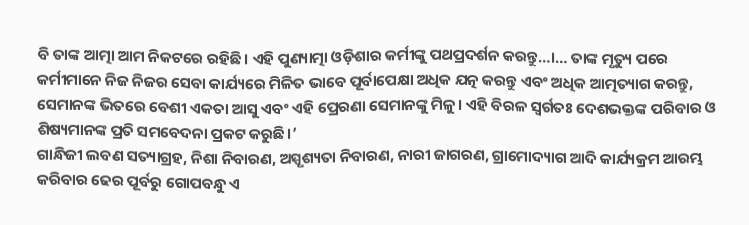ବି ତାଙ୍କ ଆତ୍ମା ଆମ ନିକଟରେ ରହିଛି। ଏହି ପୁଣ୍ୟାତ୍ମା ଓଡ଼ିଶାର କର୍ମୀଙ୍କୁ ପଥପ୍ରଦର୍ଶନ କରନ୍ତୁ…।… ତାଙ୍କ ମୃତ୍ୟୁ ପରେ କର୍ମୀମାନେ ନିଜ ନିଜର ସେବା କାର୍ଯ୍ୟରେ ମିଳିତ ଭାବେ ପୂର୍ବାପେକ୍ଷା ଅଧିକ ଯତ୍ନ କରନ୍ତୁ ଏବଂ ଅଧିକ ଆତ୍ମତ୍ୟାଗ କରନ୍ତୁ, ସେମାନଙ୍କ ଭିତରେ ବେଶୀ ଏକତା ଆସୁ ଏବଂ ଏହି ପ୍ରେରଣା ସେମାନଙ୍କୁ ମିଳୁ। ଏହି ବିରଳ ସ୍ୱର୍ଗତଃ ଦେଶଭକ୍ତଙ୍କ ପରିବାର ଓ ଶିଷ୍ୟମାନଙ୍କ ପ୍ରତି ସମବେଦନା ପ୍ରକଟ କରୁଛି।’
ଗାନ୍ଧିଜୀ ଲବଣ ସତ୍ୟାଗ୍ରହ, ନିଶା ନିବାରଣ, ଅସ୍ପୃଶ୍ୟତା ନିବାରଣ, ନାରୀ ଜାଗରଣ, ଗ୍ରାମୋଦ୍ୟାଗ ଆଦି କାର୍ଯ୍ୟକ୍ରମ ଆରମ୍ଭ କରିବାର ଢେର ପୂର୍ବରୁ ଗୋପବନ୍ଧୁ ଏ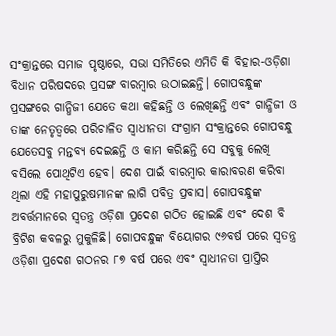ସଂକ୍ରାନ୍ତରେ ସମାଜ ପୃଷ୍ଠାରେ, ସଭା ସମିତିରେ ଏମିତି କି ବିହାର-ଓଡ଼ିଶା ବିଧାନ ପରିଷଦରେ ପ୍ରସଙ୍ଗ ବାରମ୍ବାର ଉଠାଇଛନ୍ତି। ଗୋପବନ୍ଧୁଙ୍କ ପ୍ରସଙ୍ଗରେ ଗାନ୍ଧିଜୀ ଯେତେ କଥା କହିଛନ୍ତି ଓ ଲେଖିଛନ୍ତି ଏବଂ ଗାନ୍ଧିଜୀ ଓ ତାଙ୍କ ନେତୃତ୍ୱରେ ପରିଚାଳିତ ସ୍ୱାଧୀନତା ସଂଗ୍ରାମ ସଂକ୍ରାନ୍ତରେ ଗୋପବନ୍ଧୁ ଯେତେସବୁ ମନ୍ତବ୍ୟ ଦେଇଛନ୍ତି ଓ କାମ କରିଛନ୍ତି ସେ ସବୁକୁ ଲେଖି ବସିଲେ ପୋଥିଟିଏ ହେବ। ଦେଶ ପାଇଁ ବାରମ୍ବାର କାରାବରଣ କରିବା ଥିଲା ଏହି ମହାପୁରୁଷମାନଙ୍କ ଲାଗି ପବିତ୍ର ପ୍ରବାସ। ଗୋପବନ୍ଧୁଙ୍କ ଅବର୍ତ୍ତମାନରେ ସ୍ୱତନ୍ତ୍ର ଓଡ଼ିଶା ପ୍ରଦେଶ ଗଠିତ ହୋଇଛି ଏବଂ ଦେଶ ବି ବ୍ରିଟିଶ କବଳରୁ ମୁକୁଳିଛି। ଗୋପବନ୍ଧୁଙ୍କ ବିୟୋଗର ୯୬ବର୍ଷ ପରେ ସ୍ୱତନ୍ତ୍ର ଓଡ଼ିଶା ପ୍ରଦେଶ ଗଠନର ୮୭ ବର୍ଷ ପରେ ଏବଂ ସ୍ୱାଧୀନତା ପ୍ରାପ୍ତିର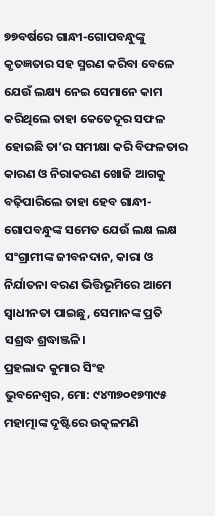୭୭ବର୍ଷରେ ଗାନ୍ଧୀ-ଗୋପବନ୍ଧୁଙ୍କୁ କୃତଜ୍ଞତାର ସହ ସ୍ମରଣ କରିବା ବେଳେ ଯେଉଁ ଲକ୍ଷ୍ୟ ନେଇ ସେମାନେ କାମ କରିଥିଲେ ତାହା କେତେଦୂର ସଫଳ ହୋଇଛି ତା’ର ସମୀକ୍ଷା କରି ବିଫଳତାର କାରଣ ଓ ନିରାକରଣ ଖୋଜି ଆଗକୁ ବଢ଼ିପାରିଲେ ତାହା ହେବ ଗାନ୍ଧୀ-ଗୋପବନ୍ଧୁଙ୍କ ସମେତ ଯେଉଁ ଲକ୍ଷ ଲକ୍ଷ ସଂଗ୍ରାମୀଙ୍କ ଜୀବନଦାନ, କାରା ଓ ନିର୍ଯାତନା ବରଣ ଭିତ୍ତିଭୂମିରେ ଆମେ ସ୍ୱାଧୀନତା ପାଇଛୁ, ସେମାନଙ୍କ ପ୍ରତି ସଶ୍ରଦ୍ଧ ଶ୍ରଦ୍ଧାଞ୍ଜଳି।
ପ୍ରହଲାଦ କୁମାର ସିଂହ
ଭୁବନେଶ୍ୱର, ମୋ: ୯୪୩୭୦୧୭୩୯୫
ମହାତ୍ମାଙ୍କ ଦୃଷ୍ଟିରେ ଉତ୍କଳମଣି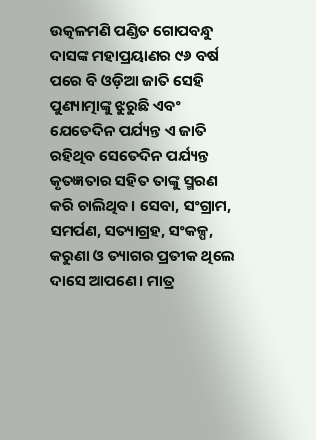ଉତ୍କଳମଣି ପଣ୍ଡିତ ଗୋପବନ୍ଧୁ ଦାସଙ୍କ ମହାପ୍ରୟାଣର ୯୬ ବର୍ଷ ପରେ ବି ଓଡ଼ିଆ ଜାତି ସେହି ପୁଣ୍ୟାତ୍ମାଙ୍କୁ ଝୁରୁଛି ଏବଂ ଯେତେଦିନ ପର୍ଯ୍ୟନ୍ତ ଏ ଜାତି ରହିଥିବ ସେତେଦିନ ପର୍ଯ୍ୟନ୍ତ କୃତଜ୍ଞତାର ସହିତ ତାଙ୍କୁ ସ୍ମରଣ କରି ଚାଲିଥିବ। ସେବା, ସଂଗ୍ରାମ, ସମର୍ପଣ, ସତ୍ୟାଗ୍ରହ, ସଂକଳ୍ପ, କରୁଣା ଓ ତ୍ୟାଗର ପ୍ରତୀକ ଥିଲେ ଦାସେ ଆପଣେ। ମାତ୍ର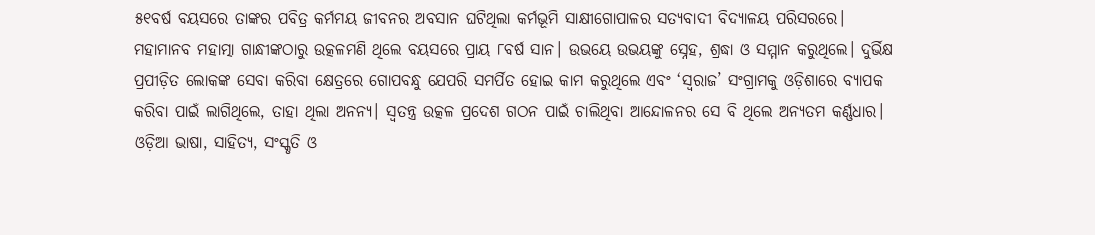୫୧ବର୍ଷ ବୟସରେ ତାଙ୍କର ପବିତ୍ର କର୍ମମୟ ଜୀବନର ଅବସାନ ଘଟିଥିଲା କର୍ମଭୂମି ସାକ୍ଷୀଗୋପାଳର ସତ୍ୟବାଦୀ ବିଦ୍ୟାଳୟ ପରିସରରେ।
ମହାମାନବ ମହାତ୍ମା ଗାନ୍ଧୀଙ୍କଠାରୁ ଉତ୍କଳମଣି ଥିଲେ ବୟସରେ ପ୍ରାୟ ୮ବର୍ଷ ସାନ। ଉଭୟେ ଉଭୟଙ୍କୁ ସ୍ନେହ, ଶ୍ରଦ୍ଧା ଓ ସମ୍ମାନ କରୁଥିଲେ। ଦୁର୍ଭିକ୍ଷ ପ୍ରପୀଡ଼ିତ ଲୋକଙ୍କ ସେବା କରିବା କ୍ଷେତ୍ରରେ ଗୋପବନ୍ଧୁ ଯେପରି ସମର୍ପିତ ହୋଇ କାମ କରୁଥିଲେ ଏବଂ ‘ସ୍ୱରାଜ’ ସଂଗ୍ରାମକୁ ଓଡ଼ିଶାରେ ବ୍ୟାପକ କରିବା ପାଇଁ ଲାଗିଥିଲେ, ତାହା ଥିଲା ଅନନ୍ୟ। ସ୍ୱତନ୍ତ୍ର ଉତ୍କଳ ପ୍ରଦେଶ ଗଠନ ପାଇଁ ଚାଲିଥିବା ଆନ୍ଦୋଳନର ସେ ବି ଥିଲେ ଅନ୍ୟତମ କର୍ଣ୍ଣଧାର। ଓଡ଼ିଆ ଭାଷା, ସାହିତ୍ୟ, ସଂସ୍କୃତି ଓ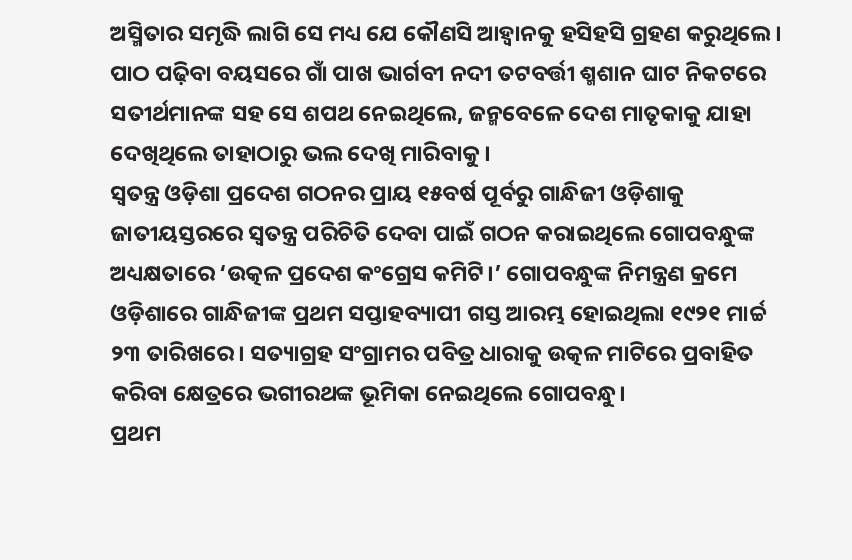ଅସ୍ମିତାର ସମୃଦ୍ଧି ଲାଗି ସେ ମଧ୍ୟ ଯେ କୌଣସି ଆହ୍ୱାନକୁ ହସିହସି ଗ୍ରହଣ କରୁଥିଲେ। ପାଠ ପଢ଼ିବା ବୟସରେ ଗାଁ ପାଖ ଭାର୍ଗବୀ ନଦୀ ତଟବର୍ତ୍ତୀ ଶ୍ମଶାନ ଘାଟ ନିକଟରେ ସତୀର୍ଥମାନଙ୍କ ସହ ସେ ଶପଥ ନେଇଥିଲେ, ଜନ୍ମବେଳେ ଦେଶ ମାତୃକାକୁ ଯାହା ଦେଖିଥିଲେ ତାହାଠାରୁ ଭଲ ଦେଖି ମାରିବାକୁ।
ସ୍ୱତନ୍ତ୍ର ଓଡ଼ିଶା ପ୍ରଦେଶ ଗଠନର ପ୍ରାୟ ୧୫ବର୍ଷ ପୂର୍ବରୁ ଗାନ୍ଧିଜୀ ଓଡ଼ିଶାକୁ ଜାତୀୟସ୍ତରରେ ସ୍ୱତନ୍ତ୍ର ପରିଚିତି ଦେବା ପାଇଁ ଗଠନ କରାଇଥିଲେ ଗୋପବନ୍ଧୁଙ୍କ ଅଧ୍ୟକ୍ଷତାରେ ‘ଉତ୍କଳ ପ୍ରଦେଶ କଂଗ୍ରେସ କମିଟି।’ ଗୋପବନ୍ଧୁଙ୍କ ନିମନ୍ତ୍ରଣ କ୍ରମେ ଓଡ଼ିଶାରେ ଗାନ୍ଧିଜୀଙ୍କ ପ୍ରଥମ ସପ୍ତାହବ୍ୟାପୀ ଗସ୍ତ ଆରମ୍ଭ ହୋଇଥିଲା ୧୯୨୧ ମାର୍ଚ୍ଚ ୨୩ ତାରିଖରେ। ସତ୍ୟାଗ୍ରହ ସଂଗ୍ରାମର ପବିତ୍ର ଧାରାକୁ ଉତ୍କଳ ମାଟିରେ ପ୍ରବାହିତ କରିବା କ୍ଷେତ୍ରରେ ଭଗୀରଥଙ୍କ ଭୂମିକା ନେଇଥିଲେ ଗୋପବନ୍ଧୁ।
ପ୍ରଥମ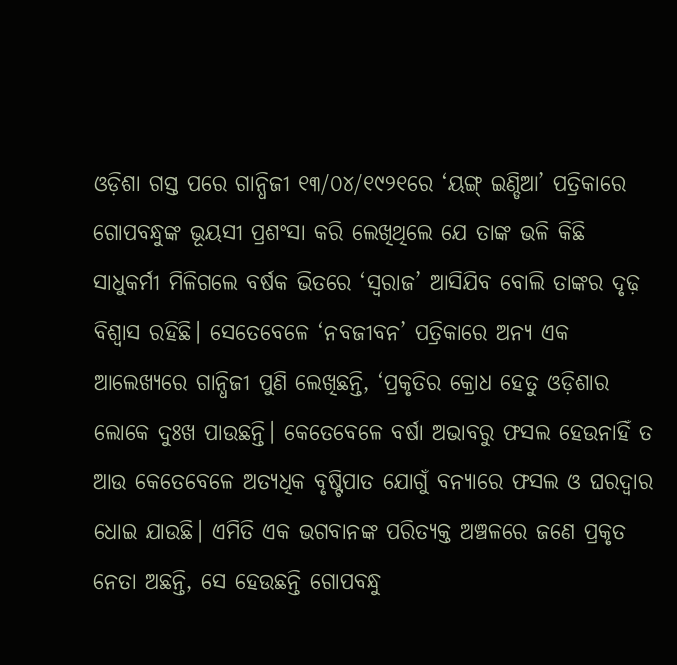ଓଡ଼ିଶା ଗସ୍ତ ପରେ ଗାନ୍ଧିଜୀ ୧୩/୦୪/୧୯୨୧ରେ ‘ୟଙ୍ଗ୍ ଇଣ୍ଡିଆ’ ପତ୍ରିକାରେ ଗୋପବନ୍ଧୁଙ୍କ ଭୂୟସୀ ପ୍ରଶଂସା କରି ଲେଖିଥିଲେ ଯେ ତାଙ୍କ ଭଳି କିଛି ସାଧୁକର୍ମୀ ମିଳିଗଲେ ବର୍ଷକ ଭିତରେ ‘ସ୍ୱରାଜ’ ଆସିଯିବ ବୋଲି ତାଙ୍କର ଦୃଢ଼ ବିଶ୍ୱାସ ରହିଛି। ସେତେବେଳେ ‘ନବଜୀବନ’ ପତ୍ରିକାରେ ଅନ୍ୟ ଏକ ଆଲେଖ୍ୟରେ ଗାନ୍ଧିଜୀ ପୁଣି ଲେଖିଛନ୍ତି, ‘ପ୍ରକୃତିର କ୍ରୋଧ ହେତୁ ଓଡ଼ିଶାର ଲୋକେ ଦୁଃଖ ପାଉଛନ୍ତି। କେତେବେଳେ ବର୍ଷା ଅଭାବରୁ ଫସଲ ହେଉନାହିଁ ତ ଆଉ କେତେବେଳେ ଅତ୍ୟଧିକ ବୃଷ୍ଟିପାତ ଯୋଗୁଁ ବନ୍ୟାରେ ଫସଲ ଓ ଘରଦ୍ୱାର ଧୋଇ ଯାଉଛି। ଏମିତି ଏକ ଭଗବାନଙ୍କ ପରିତ୍ୟକ୍ତ ଅଞ୍ଚଳରେ ଜଣେ ପ୍ରକୃତ ନେତା ଅଛନ୍ତି, ସେ ହେଉଛନ୍ତି ଗୋପବନ୍ଧୁ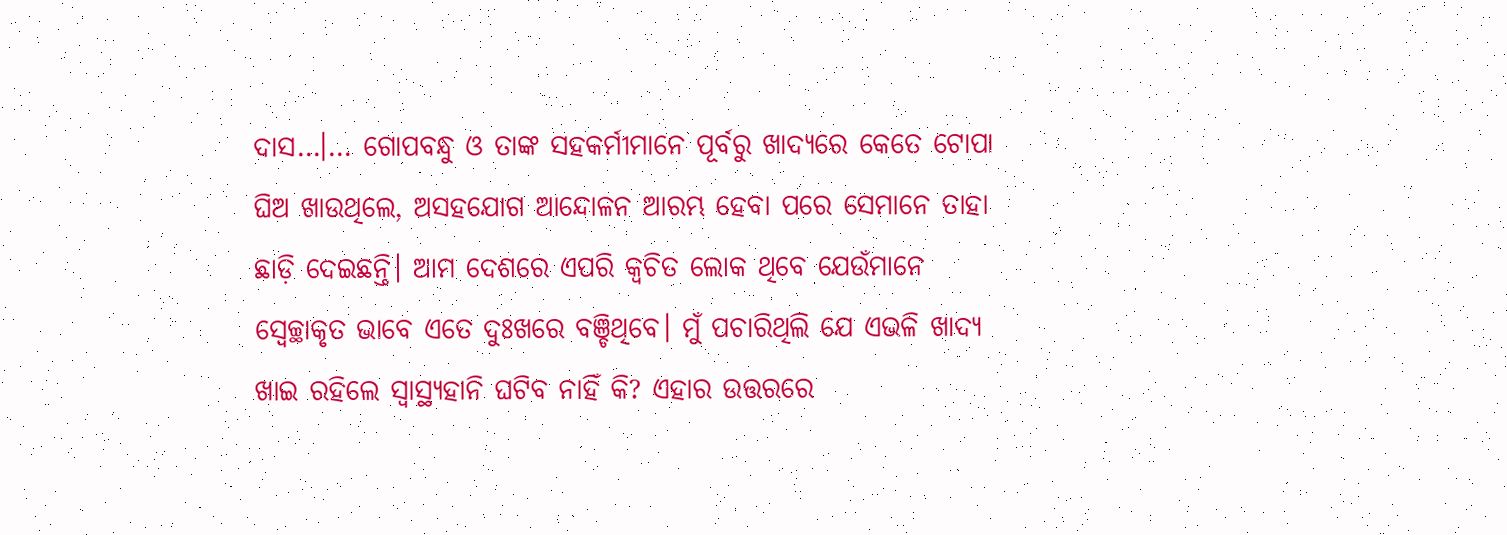ଦାସ…।… ଗୋପବନ୍ଧୁ ଓ ତାଙ୍କ ସହକର୍ମୀମାନେ ପୂର୍ବରୁ ଖାଦ୍ୟରେ କେତେ ଟୋପା ଘିଅ ଖାଉଥିଲେ, ଅସହଯୋଗ ଆନ୍ଦୋଳନ ଆରମ୍ଭ ହେବା ପରେ ସେମାନେ ତାହା ଛାଡ଼ି ଦେଇଛନ୍ତି। ଆମ ଦେଶରେ ଏପରି କ୍ୱଚିତ ଲୋକ ଥିବେ ଯେଉଁମାନେ ସ୍ୱେଚ୍ଛାକୃତ ଭାବେ ଏତେ ଦୁଃଖରେ ବଞ୍ଚିଥିବେ। ମୁଁ ପଚାରିଥିଲି ଯେ ଏଭଳି ଖାଦ୍ୟ ଖାଇ ରହିଲେ ସ୍ୱାସ୍ଥ୍ୟହାନି ଘଟିବ ନାହିଁ କି? ଏହାର ଉତ୍ତରରେ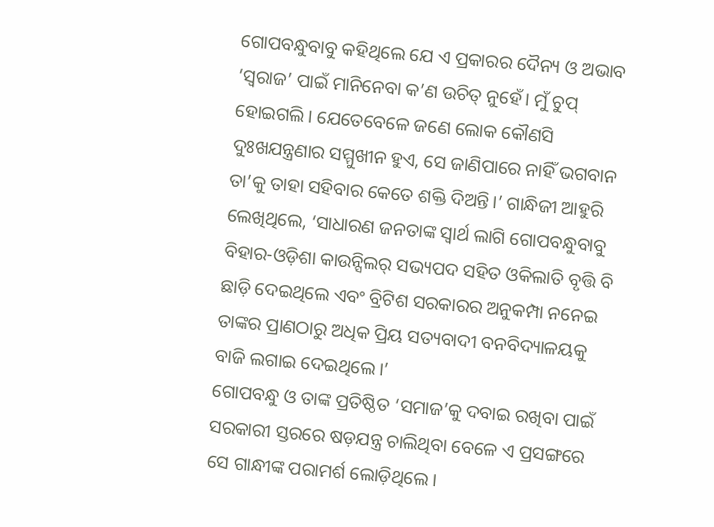ଗୋପବନ୍ଧୁବାବୁ କହିଥିଲେ ଯେ ଏ ପ୍ରକାରର ଦୈନ୍ୟ ଓ ଅଭାବ ‘ସ୍ୱରାଜ’ ପାଇଁ ମାନିନେବା କ’ଣ ଉଚିତ୍ ନୁହେଁ। ମୁଁ ଚୁପ୍ ହୋଇଗଲି। ଯେତେବେଳେ ଜଣେ ଲୋକ କୌଣସି ଦୁଃଖଯନ୍ତ୍ରଣାର ସମ୍ମୁଖୀନ ହୁଏ, ସେ ଜାଣିପାରେ ନାହିଁ ଭଗବାନ ତା’କୁ ତାହା ସହିବାର କେତେ ଶକ୍ତି ଦିଅନ୍ତି।’ ଗାନ୍ଧିଜୀ ଆହୁରି ଲେଖିଥିଲେ, ‘ସାଧାରଣ ଜନତାଙ୍କ ସ୍ୱାର୍ଥ ଲାଗି ଗୋପବନ୍ଧୁବାବୁ ବିହାର-ଓଡ଼ିଶା କାଉନ୍ସିଲର୍ ସଭ୍ୟପଦ ସହିତ ଓକିଲାତି ବୃତ୍ତି ବି ଛାଡ଼ି ଦେଇଥିଲେ ଏବଂ ବ୍ରିଟିଶ ସରକାରର ଅନୁକମ୍ପା ନନେଇ ତାଙ୍କର ପ୍ରାଣଠାରୁ ଅଧିକ ପ୍ରିୟ ସତ୍ୟବାଦୀ ବନବିଦ୍ୟାଳୟକୁ ବାଜି ଲଗାଇ ଦେଇଥିଲେ।’
ଗୋପବନ୍ଧୁ ଓ ତାଙ୍କ ପ୍ରତିଷ୍ଠିତ ‘ସମାଜ’କୁ ଦବାଇ ରଖିବା ପାଇଁ ସରକାରୀ ସ୍ତରରେ ଷଡ଼ଯନ୍ତ୍ର ଚାଲିଥିବା ବେଳେ ଏ ପ୍ରସଙ୍ଗରେ ସେ ଗାନ୍ଧୀଙ୍କ ପରାମର୍ଶ ଲୋଡ଼ିଥିଲେ।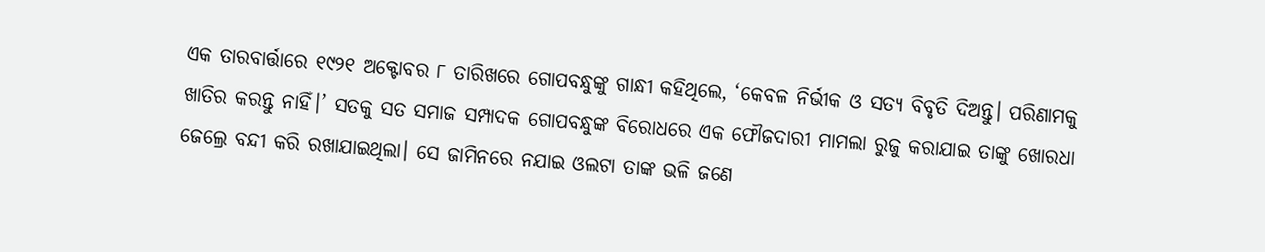ଏକ ତାରବାର୍ତ୍ତାରେ ୧୯୨୧ ଅକ୍ଟୋବର ୮ ତାରିଖରେ ଗୋପବନ୍ଧୁଙ୍କୁ ଗାନ୍ଧୀ କହିଥିଲେ, ‘କେବଳ ନିର୍ଭୀକ ଓ ସତ୍ୟ ବିବୃତି ଦିଅନ୍ତୁ। ପରିଣାମକୁ ଖାତିର କରନ୍ତୁ ନାହିଁ।’ ସତକୁ ସତ ସମାଜ ସମ୍ପାଦକ ଗୋପବନ୍ଧୁଙ୍କ ବିରୋଧରେ ଏକ ଫୌଜଦାରୀ ମାମଲା ରୁଜୁ କରାଯାଇ ତାଙ୍କୁ ଖୋରଧା ଜେଲ୍ରେ ବନ୍ଦୀ କରି ରଖାଯାଇଥିଲା। ସେ ଜାମିନରେ ନଯାଇ ଓଲଟା ତାଙ୍କ ଭଳି ଜଣେ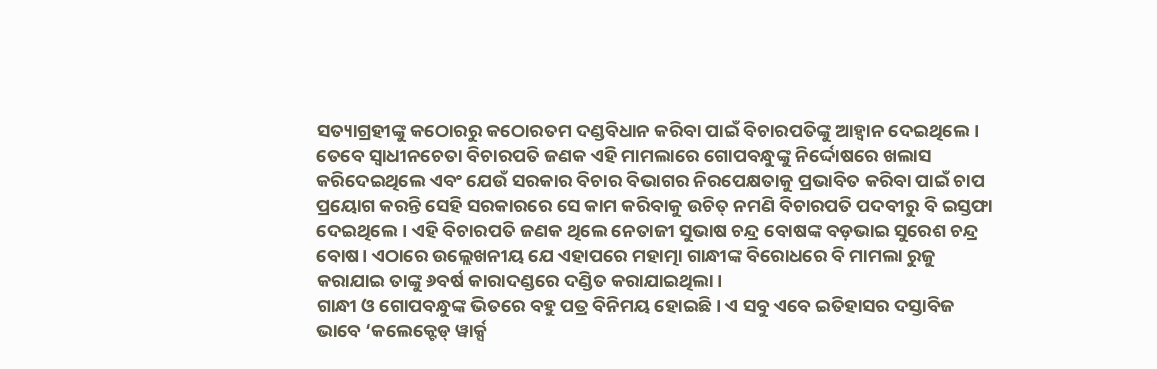ସତ୍ୟାଗ୍ରହୀଙ୍କୁ କଠୋରରୁ କଠୋରତମ ଦଣ୍ଡବିଧାନ କରିବା ପାଇଁ ବିଚାରପତିଙ୍କୁ ଆହ୍ୱାନ ଦେଇଥିଲେ। ତେବେ ସ୍ୱାଧୀନଚେତା ବିଚାରପତି ଜଣକ ଏହି ମାମଲାରେ ଗୋପବନ୍ଧୁଙ୍କୁ ନିର୍ଦ୍ଦୋଷରେ ଖଲାସ କରିଦେଇଥିଲେ ଏବଂ ଯେଉଁ ସରକାର ବିଚାର ବିଭାଗର ନିରପେକ୍ଷତାକୁ ପ୍ରଭାବିତ କରିବା ପାଇଁ ଚାପ ପ୍ରୟୋଗ କରନ୍ତି ସେହି ସରକାରରେ ସେ କାମ କରିବାକୁ ଉଚିତ୍ ନମଣି ବିଚାରପତି ପଦବୀରୁ ବି ଇସ୍ତଫା ଦେଇଥିଲେ। ଏହି ବିଚାରପତି ଜଣକ ଥିଲେ ନେତାଜୀ ସୁଭାଷ ଚନ୍ଦ୍ର ବୋଷଙ୍କ ବଡ଼ଭାଇ ସୁରେଶ ଚନ୍ଦ୍ର ବୋଷ। ଏଠାରେ ଉଲ୍ଲେଖନୀୟ ଯେ ଏହାପରେ ମହାତ୍ମା ଗାନ୍ଧୀଙ୍କ ବିରୋଧରେ ବି ମାମଲା ରୁଜୁ କରାଯାଇ ତାଙ୍କୁ ୬ବର୍ଷ କାରାଦଣ୍ଡରେ ଦଣ୍ଡିତ କରାଯାଇଥିଲା।
ଗାନ୍ଧୀ ଓ ଗୋପବନ୍ଧୁଙ୍କ ଭିତରେ ବହୁ ପତ୍ର ବିନିମୟ ହୋଇଛି। ଏ ସବୁ ଏବେ ଇତିହାସର ଦସ୍ତାବିଜ ଭାବେ ‘କଲେକ୍ଟେଡ୍ ୱାର୍କ୍ସ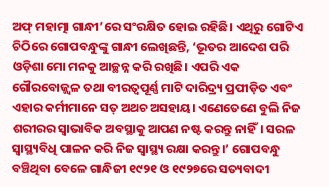ଅଫ୍ ମହାତ୍ମା ଗାନ୍ଧୀ’ରେ ସଂରକ୍ଷିତ ହୋଇ ରହିଛି। ଏଥିରୁ ଗୋଟିଏ ଚିଠିରେ ଗୋପବନ୍ଧୁଙ୍କୁ ଗାନ୍ଧୀ ଲେଖିଛନ୍ତି, ‘ଭୂତର ଆଦେଶ ପରି ଓଡ଼ିଶା ମୋ ମନକୁ ଆଚ୍ଛନ୍ନ କରି ରଖିଛି। ଏପରି ଏକ ଗୌରବୋଜ୍ଜ୍ୱଳ ତଥା ବୀରତ୍ୱପୂର୍ଣ୍ଣ ମାଟି ଦାରିଦ୍ର୍ୟ ପ୍ରପୀଡ଼ିତ ଏବଂ ଏହାର କର୍ମୀମାନେ ସତ୍ ଅଥଚ ଅସହାୟ। ଏଣେତେଣେ ବୁଲି ନିଜ ଶରୀରର ସ୍ୱାଭାବିକ ଅବସ୍ଥାକୁ ଆପଣ ନଷ୍ଟ କରନ୍ତୁ ନାହିଁ। ସରଳ ସ୍ୱାସ୍ଥ୍ୟବିଧି ପାଳନ କରି ନିଜ ସ୍ୱାସ୍ଥ୍ୟ ରକ୍ଷା କରନ୍ତୁ।’ ଗୋପବନ୍ଧୁ ବଞ୍ଚିଥିବା ବେଳେ ଗାନ୍ଧିଜୀ ୧୯୨୧ ଓ ୧୯୨୭ରେ ସତ୍ୟବାଦୀ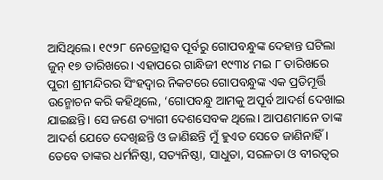ଆସିଥିଲେ। ୧୯୨୮ ନେତ୍ରୋତ୍ସବ ପୂର୍ବରୁ ଗୋପବନ୍ଧୁଙ୍କ ଦେହାନ୍ତ ଘଟିଲା ଜୁନ୍ ୧୭ ତାରିଖରେ। ଏହାପରେ ଗାନ୍ଧିଜୀ ୧୯୩୪ ମଇ ୮ ତାରିଖରେ ପୁରୀ ଶ୍ରୀମନ୍ଦିରର ସିଂହଦ୍ୱାର ନିକଟରେ ଗୋପବନ୍ଧୁଙ୍କ ଏକ ପ୍ରତିମୂର୍ତ୍ତି ଉନ୍ମୋଚନ କରି କହିଥିଲେ, ‘ଗୋପବନ୍ଧୁ ଆମକୁ ଅପୂର୍ବ ଆଦର୍ଶ ଦେଖାଇ ଯାଇଛନ୍ତି। ସେ ଜଣେ ତ୍ୟାଗୀ ଦେଶସେବକ ଥିଲେ। ଆପଣମାନେ ତାଙ୍କ ଆଦର୍ଶ ଯେତେ ଦେଖିଛନ୍ତି ଓ ଜାଣିଛନ୍ତି ମୁଁ ହୁଏତ ସେତେ ଜାଣିନାହିଁ। ତେବେ ତାଙ୍କର ଧର୍ମନିଷ୍ଠା, ସତ୍ୟନିଷ୍ଠା, ସାଧୁତା, ସରଳତା ଓ ବୀରତ୍ୱର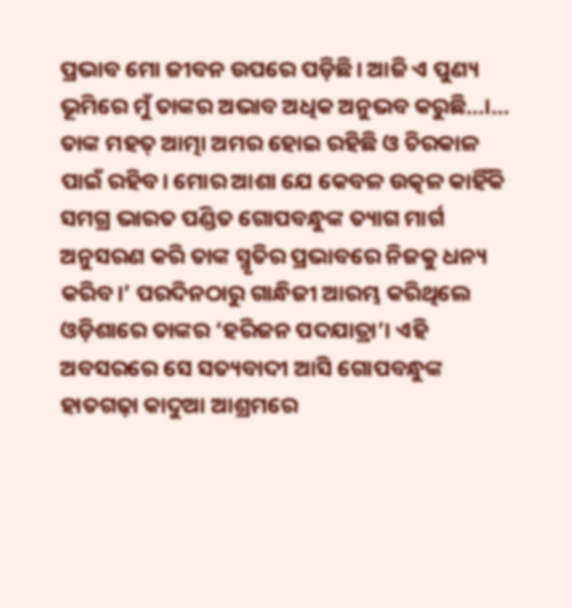ପ୍ରଭାବ ମୋ ଜୀବନ ଉପରେ ପଡ଼ିଛି। ଆଜି ଏ ପୁଣ୍ୟ ଭୂମିରେ ମୁଁ ତାଙ୍କର ଅଭାବ ଅଧିକ ଅନୁଭବ କରୁଛି…।… ତାଙ୍କ ମହତ୍ ଆତ୍ମା ଅମର ହୋଇ ରହିଛି ଓ ଚିରକାଳ ପାଇଁ ରହିବ। ମୋର ଆଶା ଯେ କେବଳ ଉତ୍କଳ କାହିଁକି ସମଗ୍ର ଭାରତ ପଣ୍ଡିତ ଗୋପବନ୍ଧୁଙ୍କ ତ୍ୟାଗ ମାର୍ଗ ଅନୁସରଣ କରି ତାଙ୍କ ସ୍ମୃତିର ପ୍ରଭାବରେ ନିଜକୁ ଧନ୍ୟ କରିବ।’ ପରଦିନଠାରୁ ଗାନ୍ଧିଜୀ ଆରମ୍ଭ କରିଥିଲେ ଓଡ଼ିଶାରେ ତାଙ୍କର ‘ହରିଜନ ପଦଯାତ୍ରା’। ଏହି ଅବସରରେ ସେ ସତ୍ୟବାଦୀ ଆସି ଗୋପବନ୍ଧୁଙ୍କ ହାତଗଢ଼ା କାଦୁଆ ଆଶ୍ରମରେ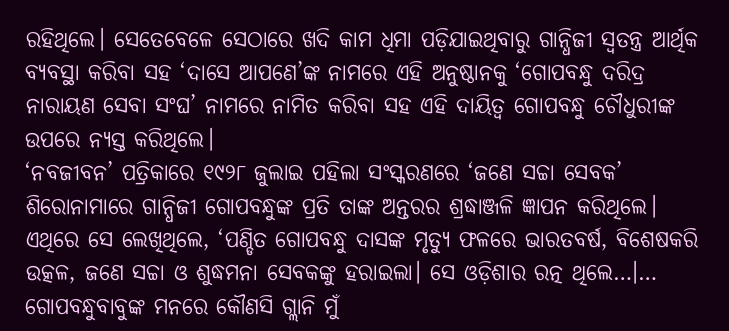ରହିଥିଲେ। ସେତେବେଳେ ସେଠାରେ ଖଦି କାମ ଧିମା ପଡ଼ିଯାଇଥିବାରୁ ଗାନ୍ଧିଜୀ ସ୍ୱତନ୍ତ୍ର ଆର୍ଥିକ ବ୍ୟବସ୍ଥା କରିବା ସହ ‘ଦାସେ ଆପଣେ’ଙ୍କ ନାମରେ ଏହି ଅନୁଷ୍ଠାନକୁ ‘ଗୋପବନ୍ଧୁ ଦରିଦ୍ର ନାରାୟଣ ସେବା ସଂଘ’ ନାମରେ ନାମିତ କରିବା ସହ ଏହି ଦାୟିତ୍ୱ ଗୋପବନ୍ଧୁ ଚୌଧୁରୀଙ୍କ ଉପରେ ନ୍ୟସ୍ତ କରିଥିଲେ।
‘ନବଜୀବନ’ ପତ୍ରିକାରେ ୧୯୨୮ ଜୁଲାଇ ପହିଲା ସଂସ୍କରଣରେ ‘ଜଣେ ସଚ୍ଚା ସେବକ’ ଶିରୋନାମାରେ ଗାନ୍ଧିଜୀ ଗୋପବନ୍ଧୁଙ୍କ ପ୍ରତି ତାଙ୍କ ଅନ୍ତରର ଶ୍ରଦ୍ଧାଞ୍ଜଳି ଜ୍ଞାପନ କରିଥିଲେ। ଏଥିରେ ସେ ଲେଖିଥିଲେ, ‘ପଣ୍ଡିତ ଗୋପବନ୍ଧୁ ଦାସଙ୍କ ମୃତ୍ୟୁ ଫଳରେ ଭାରତବର୍ଷ, ବିଶେଷକରି ଉତ୍କଳ, ଜଣେ ସଚ୍ଚା ଓ ଶୁଦ୍ଧମନା ସେବକଙ୍କୁ ହରାଇଲା। ସେ ଓଡ଼ିଶାର ରତ୍ନ ଥିଲେ…।… ଗୋପବନ୍ଧୁବାବୁଙ୍କ ମନରେ କୌଣସି ଗ୍ଲାନି ମୁଁ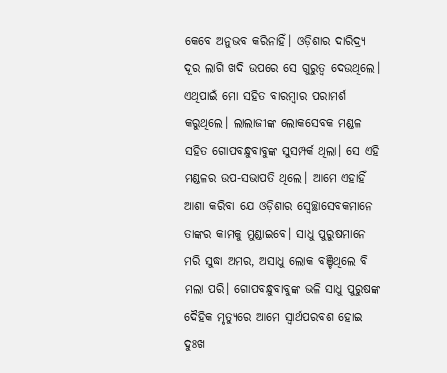କେବେ ଅନୁଭବ କରିନାହିଁ। ଓଡ଼ିଶାର ଦାରିଦ୍ର୍ୟ ଦୂର ଲାଗି ଖଦି ଉପରେ ସେ ଗୁରୁତ୍ୱ ଦେଉଥିଲେ। ଏଥିପାଇଁ ମୋ ସହିତ ବାରମ୍ବାର ପରାମର୍ଶ କରୁଥିଲେ। ଲାଲାଜୀଙ୍କ ଲୋକସେବକ ମଣ୍ଡଳ ସହିତ ଗୋପବନ୍ଧୁବାବୁଙ୍କ ସୁସମ୍ପର୍କ ଥିଲା। ସେ ଏହି ମଣ୍ଡଳର ଉପ-ସଭାପତି ଥିଲେ। ଆମେ ଏହାହିଁ ଆଶା କରିବା ଯେ ଓଡ଼ିଶାର ସ୍ୱେଚ୍ଛାସେବକମାନେ ତାଙ୍କର କାମକୁ ମୁଣ୍ଡାଇବେ। ସାଧୁ ପୁରୁଷମାନେ ମରି ସୁଦ୍ଧା ଅମର, ଅସାଧୁ ଲୋକ ବଞ୍ଚିଥିଲେ ବି ମଲା ପରି। ଗୋପବନ୍ଧୁବାବୁଙ୍କ ଭଳି ସାଧୁ ପୁରୁଷଙ୍କ ଦୈହିକ ମୃତ୍ୟୁରେ ଆମେ ସ୍ୱାର୍ଥପରବଶ ହୋଇ ଦୁଃଖ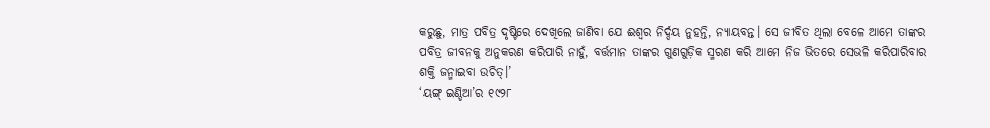କରୁଛୁ, ମାତ୍ର ପବିତ୍ର ଦୃଷ୍ଟିରେ ଦେଖିଲେ ଜାଣିବା ଯେ ଈଶ୍ୱର ନିର୍ଦ୍ଦୟ ନୁହନ୍ତି, ନ୍ୟାୟବନ୍ତ। ସେ ଜୀବିତ ଥିଲା ବେଳେ ଆମେ ତାଙ୍କର ପବିତ୍ର ଜୀବନକୁ ଅନୁକରଣ କରିପାରି ନାହୁଁ, ବର୍ତ୍ତମାନ ତାଙ୍କର ଗୁଣଗୁଡ଼ିକ ସ୍ମରଣ କରି ଆମେ ନିଜ ଭିତରେ ସେଭଳି କରିପାରିବାର ଶକ୍ତି ଜନ୍ମାଇବା ଉଚିତ୍।’
‘ୟଙ୍ଗ୍ ଇଣ୍ଡିଆ’ର ୧୯୨୮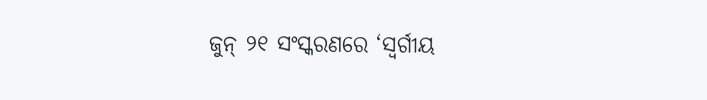ଜୁନ୍ ୨୧ ସଂସ୍କରଣରେ ‘ସ୍ୱର୍ଗୀୟ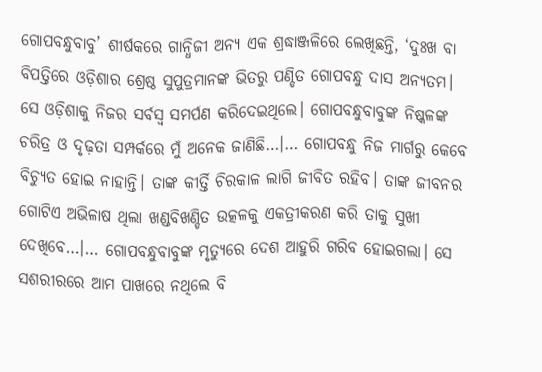ଗୋପବନ୍ଧୁବାବୁ’ ଶୀର୍ଷକରେ ଗାନ୍ଧିଜୀ ଅନ୍ୟ ଏକ ଶ୍ରଦ୍ଧାଞ୍ଜଳିରେ ଲେଖିଛନ୍ତି, ‘ଦୁଃଖ ବା ବିପତ୍ତିରେ ଓଡ଼ିଶାର ଶ୍ରେଷ୍ଠ ସୁପୁତ୍ରମାନଙ୍କ ଭିତରୁ ପଣ୍ଡିତ ଗୋପବନ୍ଧୁ ଦାସ ଅନ୍ୟତମ। ସେ ଓଡ଼ିଶାକୁ ନିଜର ସର୍ବସ୍ୱ ସମର୍ପଣ କରିଦେଇଥିଲେ। ଗୋପବନ୍ଧୁବାବୁଙ୍କ ନିଷ୍କଳଙ୍କ ଚରିତ୍ର ଓ ଦୃଢ଼ତା ସମ୍ପର୍କରେ ମୁଁ ଅନେକ ଜାଣିଛି…।… ଗୋପବନ୍ଧୁ ନିଜ ମାର୍ଗରୁ କେବେ ବିଚ୍ୟୁତ ହୋଇ ନାହାନ୍ତି। ତାଙ୍କ କୀର୍ତ୍ତି ଚିରକାଳ ଲାଗି ଜୀବିତ ରହିବ। ତାଙ୍କ ଜୀବନର ଗୋଟିଏ ଅଭିଳାଷ ଥିଲା ଖଣ୍ଡବିଖଣ୍ଡିତ ଉତ୍କଳକୁ ଏକତ୍ରୀକରଣ କରି ତାକୁ ସୁଖୀ ଦେଖିବେ…।… ଗୋପବନ୍ଧୁବାବୁଙ୍କ ମୃତ୍ୟୁରେ ଦେଶ ଆହୁରି ଗରିବ ହୋଇଗଲା। ସେ ସଶରୀରରେ ଆମ ପାଖରେ ନଥିଲେ ବି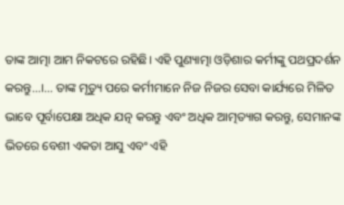ତାଙ୍କ ଆତ୍ମା ଆମ ନିକଟରେ ରହିଛି। ଏହି ପୁଣ୍ୟାତ୍ମା ଓଡ଼ିଶାର କର୍ମୀଙ୍କୁ ପଥପ୍ରଦର୍ଶନ କରନ୍ତୁ…।… ତାଙ୍କ ମୃତ୍ୟୁ ପରେ କର୍ମୀମାନେ ନିଜ ନିଜର ସେବା କାର୍ଯ୍ୟରେ ମିଳିତ ଭାବେ ପୂର୍ବାପେକ୍ଷା ଅଧିକ ଯତ୍ନ କରନ୍ତୁ ଏବଂ ଅଧିକ ଆତ୍ମତ୍ୟାଗ କରନ୍ତୁ, ସେମାନଙ୍କ ଭିତରେ ବେଶୀ ଏକତା ଆସୁ ଏବଂ ଏହି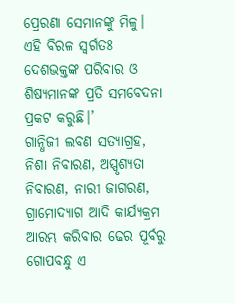ପ୍ରେରଣା ସେମାନଙ୍କୁ ମିଳୁ। ଏହି ବିରଳ ସ୍ୱର୍ଗତଃ ଦେଶଭକ୍ତଙ୍କ ପରିବାର ଓ ଶିଷ୍ୟମାନଙ୍କ ପ୍ରତି ସମବେଦନା ପ୍ରକଟ କରୁଛି।’
ଗାନ୍ଧିଜୀ ଲବଣ ସତ୍ୟାଗ୍ରହ, ନିଶା ନିବାରଣ, ଅସ୍ପୃଶ୍ୟତା ନିବାରଣ, ନାରୀ ଜାଗରଣ, ଗ୍ରାମୋଦ୍ୟାଗ ଆଦି କାର୍ଯ୍ୟକ୍ରମ ଆରମ୍ଭ କରିବାର ଢେର ପୂର୍ବରୁ ଗୋପବନ୍ଧୁ ଏ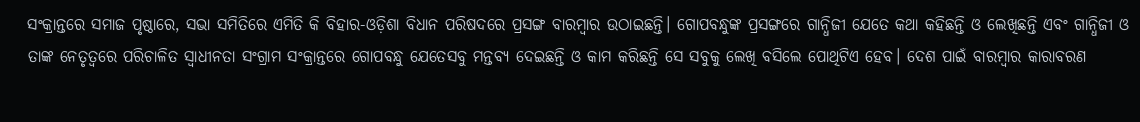ସଂକ୍ରାନ୍ତରେ ସମାଜ ପୃଷ୍ଠାରେ, ସଭା ସମିତିରେ ଏମିତି କି ବିହାର-ଓଡ଼ିଶା ବିଧାନ ପରିଷଦରେ ପ୍ରସଙ୍ଗ ବାରମ୍ବାର ଉଠାଇଛନ୍ତି। ଗୋପବନ୍ଧୁଙ୍କ ପ୍ରସଙ୍ଗରେ ଗାନ୍ଧିଜୀ ଯେତେ କଥା କହିଛନ୍ତି ଓ ଲେଖିଛନ୍ତି ଏବଂ ଗାନ୍ଧିଜୀ ଓ ତାଙ୍କ ନେତୃତ୍ୱରେ ପରିଚାଳିତ ସ୍ୱାଧୀନତା ସଂଗ୍ରାମ ସଂକ୍ରାନ୍ତରେ ଗୋପବନ୍ଧୁ ଯେତେସବୁ ମନ୍ତବ୍ୟ ଦେଇଛନ୍ତି ଓ କାମ କରିଛନ୍ତି ସେ ସବୁକୁ ଲେଖି ବସିଲେ ପୋଥିଟିଏ ହେବ। ଦେଶ ପାଇଁ ବାରମ୍ବାର କାରାବରଣ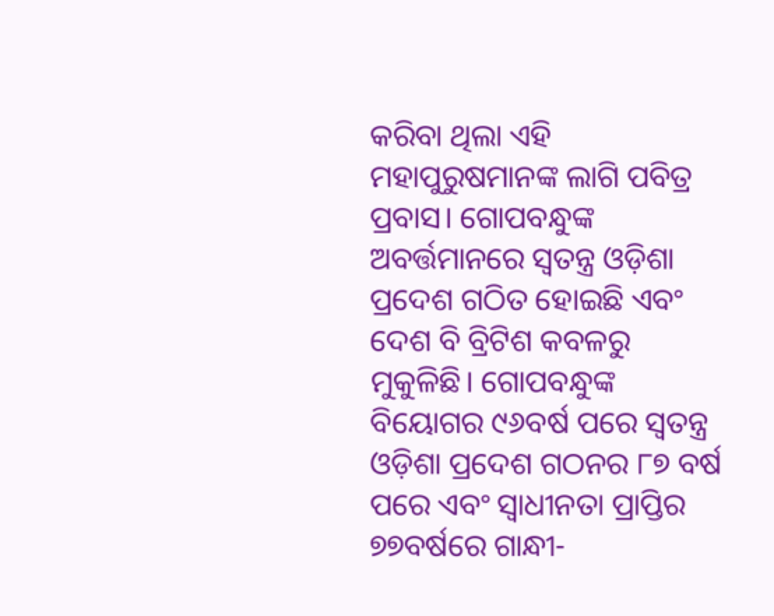କରିବା ଥିଲା ଏହି ମହାପୁରୁଷମାନଙ୍କ ଲାଗି ପବିତ୍ର ପ୍ରବାସ। ଗୋପବନ୍ଧୁଙ୍କ ଅବର୍ତ୍ତମାନରେ ସ୍ୱତନ୍ତ୍ର ଓଡ଼ିଶା ପ୍ରଦେଶ ଗଠିତ ହୋଇଛି ଏବଂ ଦେଶ ବି ବ୍ରିଟିଶ କବଳରୁ ମୁକୁଳିଛି। ଗୋପବନ୍ଧୁଙ୍କ ବିୟୋଗର ୯୬ବର୍ଷ ପରେ ସ୍ୱତନ୍ତ୍ର ଓଡ଼ିଶା ପ୍ରଦେଶ ଗଠନର ୮୭ ବର୍ଷ ପରେ ଏବଂ ସ୍ୱାଧୀନତା ପ୍ରାପ୍ତିର ୭୭ବର୍ଷରେ ଗାନ୍ଧୀ-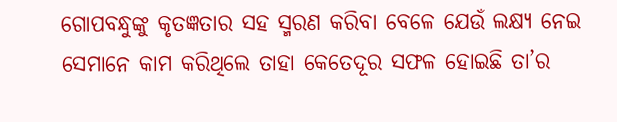ଗୋପବନ୍ଧୁଙ୍କୁ କୃତଜ୍ଞତାର ସହ ସ୍ମରଣ କରିବା ବେଳେ ଯେଉଁ ଲକ୍ଷ୍ୟ ନେଇ ସେମାନେ କାମ କରିଥିଲେ ତାହା କେତେଦୂର ସଫଳ ହୋଇଛି ତା’ର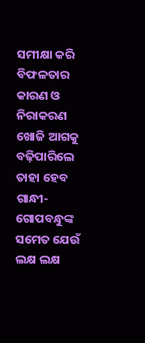ସମୀକ୍ଷା କରି ବିଫଳତାର କାରଣ ଓ ନିରାକରଣ ଖୋଜି ଆଗକୁ ବଢ଼ିପାରିଲେ ତାହା ହେବ ଗାନ୍ଧୀ-ଗୋପବନ୍ଧୁଙ୍କ ସମେତ ଯେଉଁ ଲକ୍ଷ ଲକ୍ଷ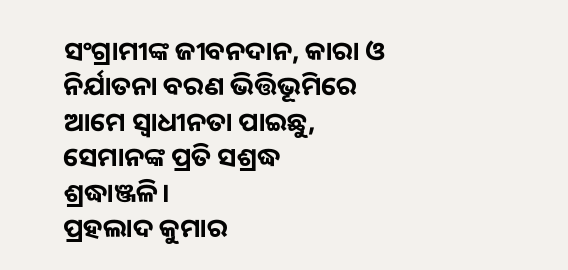ସଂଗ୍ରାମୀଙ୍କ ଜୀବନଦାନ, କାରା ଓ ନିର୍ଯାତନା ବରଣ ଭିତ୍ତିଭୂମିରେ ଆମେ ସ୍ୱାଧୀନତା ପାଇଛୁ, ସେମାନଙ୍କ ପ୍ରତି ସଶ୍ରଦ୍ଧ ଶ୍ରଦ୍ଧାଞ୍ଜଳି।
ପ୍ରହଲାଦ କୁମାର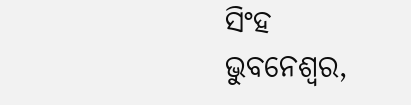ସିଂହ
ଭୁବନେଶ୍ୱର,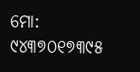ମୋ: ୯୪୩୭୦୧୭୩୯୫